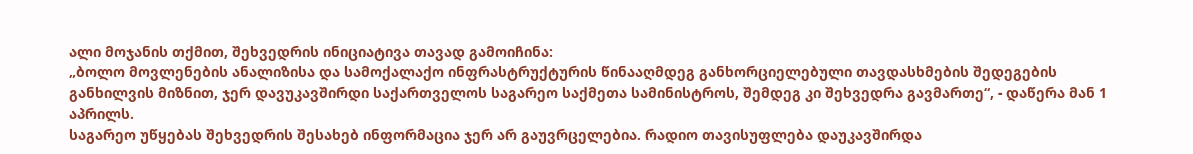ალი მოჯანის თქმით, შეხვედრის ინიციატივა თავად გამოიჩინა:
„ბოლო მოვლენების ანალიზისა და სამოქალაქო ინფრასტრუქტურის წინააღმდეგ განხორციელებული თავდასხმების შედეგების განხილვის მიზნით, ჯერ დავუკავშირდი საქართველოს საგარეო საქმეთა სამინისტროს, შემდეგ კი შეხვედრა გავმართე“, - დაწერა მან 1 აპრილს.
საგარეო უწყებას შეხვედრის შესახებ ინფორმაცია ჯერ არ გაუვრცელებია. რადიო თავისუფლება დაუკავშირდა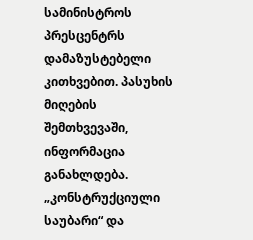სამინისტროს პრესცენტრს დამაზუსტებელი კითხვებით. პასუხის მიღების შემთხვევაში, ინფორმაცია განახლდება.
„კონსტრუქციული საუბარი“ და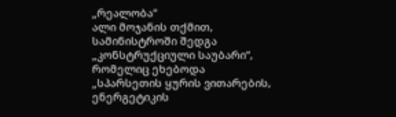„რეალობა“
ალი მოჯანის თქმით, სამინისტროში შედგა „კონსტრუქციული საუბარი“, რომელიც ეხებოდა „სპარსეთის ყურის ვითარების, ენერგეტიკის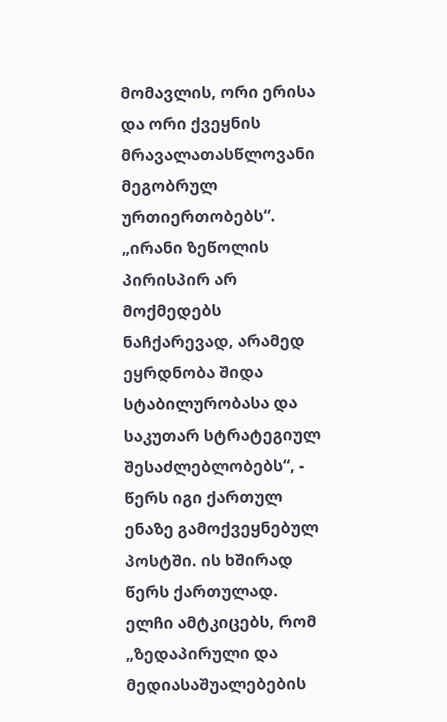მომავლის, ორი ერისა და ორი ქვეყნის მრავალათასწლოვანი მეგობრულ ურთიერთობებს“.
„ირანი ზეწოლის პირისპირ არ მოქმედებს ნაჩქარევად, არამედ ეყრდნობა შიდა სტაბილურობასა და საკუთარ სტრატეგიულ შესაძლებლობებს“, - წერს იგი ქართულ ენაზე გამოქვეყნებულ პოსტში. ის ხშირად წერს ქართულად.
ელჩი ამტკიცებს, რომ „ზედაპირული და მედიასაშუალებების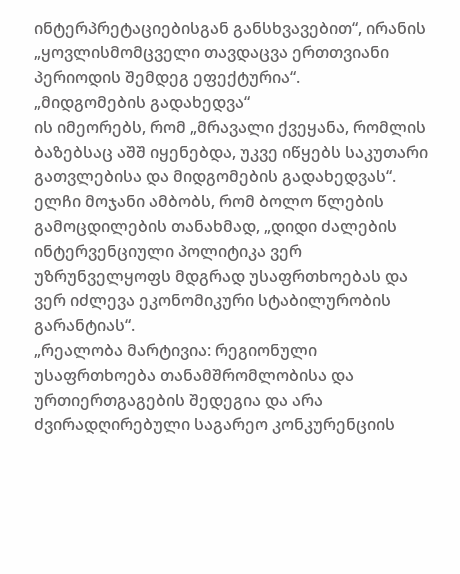ინტერპრეტაციებისგან განსხვავებით“, ირანის „ყოვლისმომცველი თავდაცვა ერთთვიანი პერიოდის შემდეგ ეფექტურია“.
„მიდგომების გადახედვა“
ის იმეორებს, რომ „მრავალი ქვეყანა, რომლის ბაზებსაც აშშ იყენებდა, უკვე იწყებს საკუთარი გათვლებისა და მიდგომების გადახედვას“.
ელჩი მოჯანი ამბობს, რომ ბოლო წლების გამოცდილების თანახმად, „დიდი ძალების ინტერვენციული პოლიტიკა ვერ უზრუნველყოფს მდგრად უსაფრთხოებას და ვერ იძლევა ეკონომიკური სტაბილურობის გარანტიას“.
„რეალობა მარტივია: რეგიონული უსაფრთხოება თანამშრომლობისა და ურთიერთგაგების შედეგია და არა ძვირადღირებული საგარეო კონკურენციის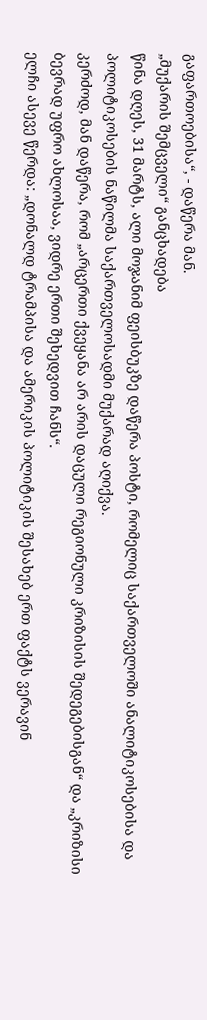გაფართოებისა“, - დაწერა მან.
„მუქარის შემცველი“ განცხადება
წინა დღეს, 31 მარტს, ალი მოჯანიმ ფეისბუკზე დაწერა პოსტი, რომელიც საქართველოში ანალიტიკოსებისა და პოლიტიკოსების ნაწილმა საქართველოსადმი მუქარად აღიქვა.
კერძოდ, მან დაწერა, რომ „არცერთი ქვეყანა არ არის დაცული რეგიონული კრიზისის შედეგებისგან“ და „კრიზისი ბევრად უფრო ახლოსაა, ვიდრე ერთი შეხედვით ჩანს“.
ელჩი ასევე წერდა: „დონალდ ტრამპისა და ამერიკის პოლიტიკის შესახებ ერთ ფაქტს ვერავინ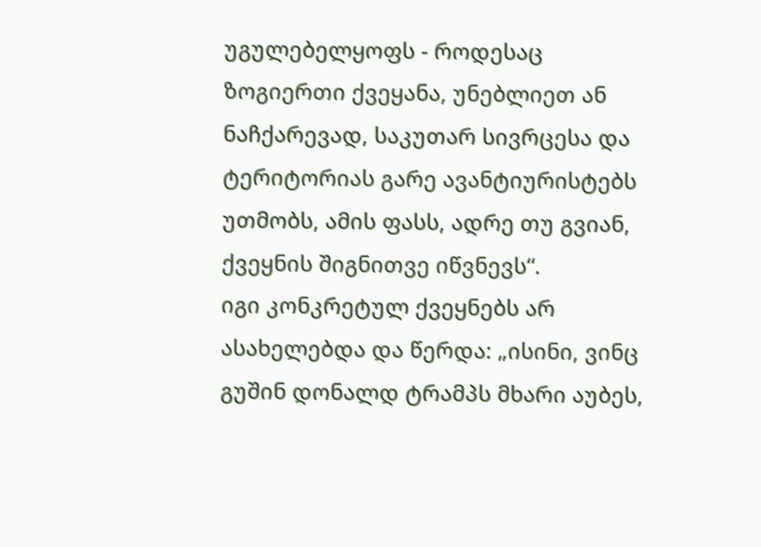უგულებელყოფს - როდესაც ზოგიერთი ქვეყანა, უნებლიეთ ან ნაჩქარევად, საკუთარ სივრცესა და ტერიტორიას გარე ავანტიურისტებს უთმობს, ამის ფასს, ადრე თუ გვიან, ქვეყნის შიგნითვე იწვნევს“.
იგი კონკრეტულ ქვეყნებს არ ასახელებდა და წერდა: „ისინი, ვინც გუშინ დონალდ ტრამპს მხარი აუბეს,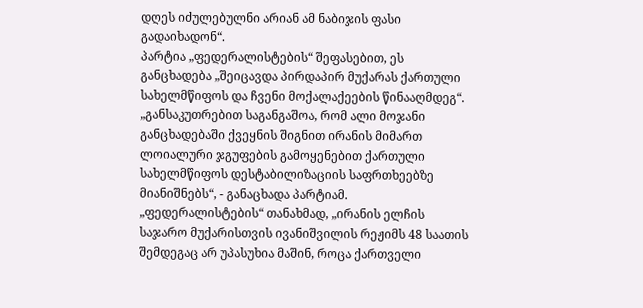დღეს იძულებულნი არიან ამ ნაბიჯის ფასი გადაიხადონ“.
პარტია „ფედერალისტების“ შეფასებით, ეს განცხადება „შეიცავდა პირდაპირ მუქარას ქართული სახელმწიფოს და ჩვენი მოქალაქეების წინააღმდეგ“.
„განსაკუთრებით საგანგაშოა, რომ ალი მოჯანი განცხადებაში ქვეყნის შიგნით ირანის მიმართ ლოიალური ჯგუფების გამოყენებით ქართული სახელმწიფოს დესტაბილიზაციის საფრთხეებზე მიანიშნებს“, - განაცხადა პარტიამ.
„ფედერალისტების“ თანახმად, „ირანის ელჩის საჯარო მუქარისთვის ივანიშვილის რეჟიმს 48 საათის შემდეგაც არ უპასუხია მაშინ, როცა ქართველი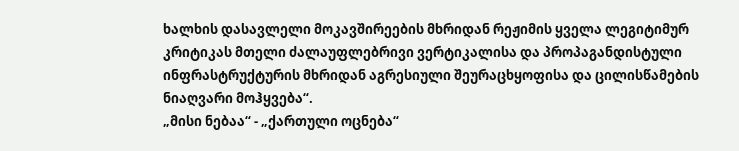ხალხის დასავლელი მოკავშირეების მხრიდან რეჟიმის ყველა ლეგიტიმურ კრიტიკას მთელი ძალაუფლებრივი ვერტიკალისა და პროპაგანდისტული ინფრასტრუქტურის მხრიდან აგრესიული შეურაცხყოფისა და ცილისწამების ნიაღვარი მოჰყვება“.
„მისი ნებაა“ - „ქართული ოცნება“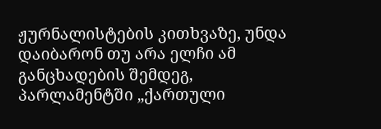ჟურნალისტების კითხვაზე, უნდა დაიბარონ თუ არა ელჩი ამ განცხადების შემდეგ, პარლამენტში „ქართული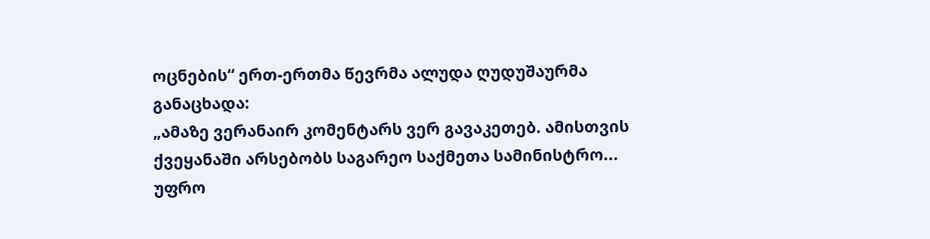ოცნების“ ერთ-ერთმა წევრმა ალუდა ღუდუშაურმა განაცხადა:
„ამაზე ვერანაირ კომენტარს ვერ გავაკეთებ. ამისთვის ქვეყანაში არსებობს საგარეო საქმეთა სამინისტრო... უფრო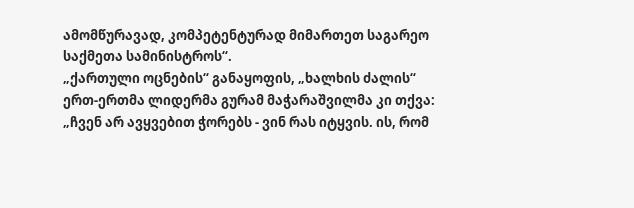ამომწურავად, კომპეტენტურად მიმართეთ საგარეო საქმეთა სამინისტროს“.
„ქართული ოცნების“ განაყოფის, „ხალხის ძალის“ ერთ-ერთმა ლიდერმა გურამ მაჭარაშვილმა კი თქვა:
„ჩვენ არ ავყვებით ჭორებს - ვინ რას იტყვის. ის, რომ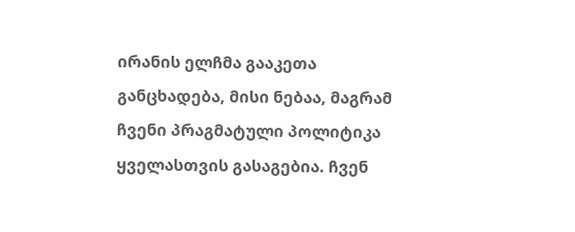ირანის ელჩმა გააკეთა განცხადება, მისი ნებაა, მაგრამ ჩვენი პრაგმატული პოლიტიკა ყველასთვის გასაგებია. ჩვენ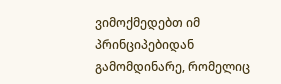ვიმოქმედებთ იმ პრინციპებიდან გამომდინარე, რომელიც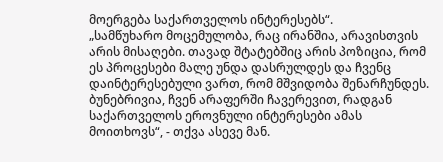მოერგება საქართველოს ინტერესებს“.
„სამწუხარო მოცემულობა, რაც ირანშია, არავისთვის არის მისაღები. თავად შტატებშიც არის პოზიცია, რომ ეს პროცესები მალე უნდა დასრულდეს და ჩვენც დაინტერესებული ვართ, რომ მშვიდობა შენარჩუნდეს. ბუნებრივია, ჩვენ არაფერში ჩავერევით, რადგან საქართველოს ეროვნული ინტერესები ამას მოითხოვს“, - თქვა ასევე მან.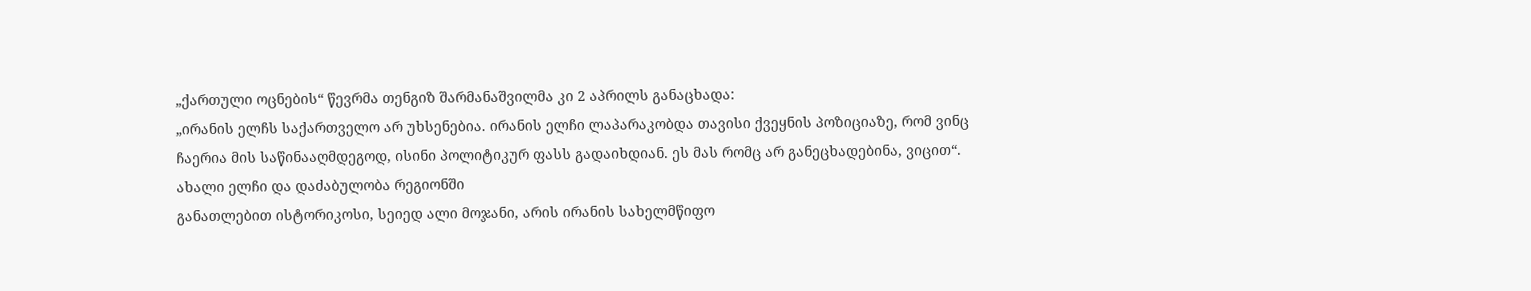„ქართული ოცნების“ წევრმა თენგიზ შარმანაშვილმა კი 2 აპრილს განაცხადა:
„ირანის ელჩს საქართველო არ უხსენებია. ირანის ელჩი ლაპარაკობდა თავისი ქვეყნის პოზიციაზე, რომ ვინც ჩაერია მის საწინააღმდეგოდ, ისინი პოლიტიკურ ფასს გადაიხდიან. ეს მას რომც არ განეცხადებინა, ვიცით“.
ახალი ელჩი და დაძაბულობა რეგიონში
განათლებით ისტორიკოსი, სეიედ ალი მოჯანი, არის ირანის სახელმწიფო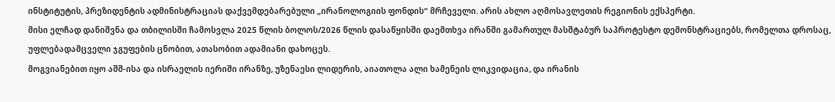ინსტიტუტის, პრეზიდენტის ადმინისტრაციას დაქვემდებარებული „ირანოლოგიის ფონდის“ მრჩეველი. არის ახლო აღმოსავლეთის რეგიონის ექსპერტი.
მისი ელჩად დანიშვნა და თბილისში ჩამოსვლა 2025 წლის ბოლოს/2026 წლის დასაწყისში დაემთხვა ირანში გამართულ მასშტაბურ საპროტესტო დემონსტრაციებს, რომელთა დროსაც, უფლებადამცველი ჯგუფების ცნობით, ათასობით ადამიანი დახოცეს.
მოგვიანებით იყო აშშ-ისა და ისრაელის იერიში ირანზე, უზენაესი ლიდერის, აიათოლა ალი ხამენეის ლიკვიდაცია, და ირანის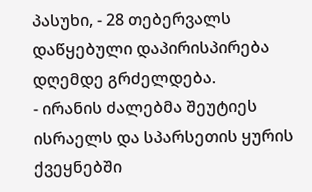პასუხი, - 28 თებერვალს დაწყებული დაპირისპირება დღემდე გრძელდება.
- ირანის ძალებმა შეუტიეს ისრაელს და სპარსეთის ყურის ქვეყნებში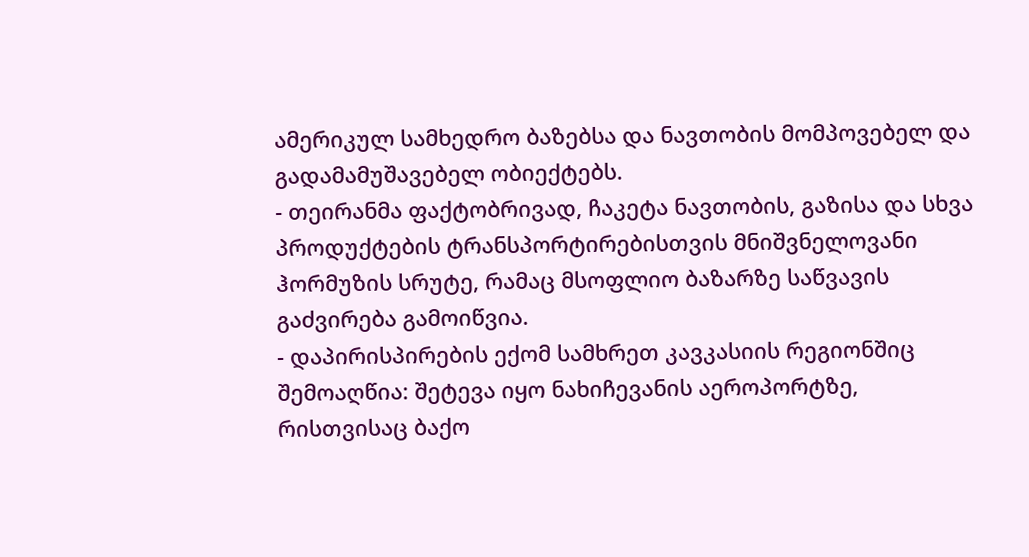ამერიკულ სამხედრო ბაზებსა და ნავთობის მომპოვებელ და გადამამუშავებელ ობიექტებს.
- თეირანმა ფაქტობრივად, ჩაკეტა ნავთობის, გაზისა და სხვა პროდუქტების ტრანსპორტირებისთვის მნიშვნელოვანი ჰორმუზის სრუტე, რამაც მსოფლიო ბაზარზე საწვავის გაძვირება გამოიწვია.
- დაპირისპირების ექომ სამხრეთ კავკასიის რეგიონშიც შემოაღწია: შეტევა იყო ნახიჩევანის აეროპორტზე, რისთვისაც ბაქო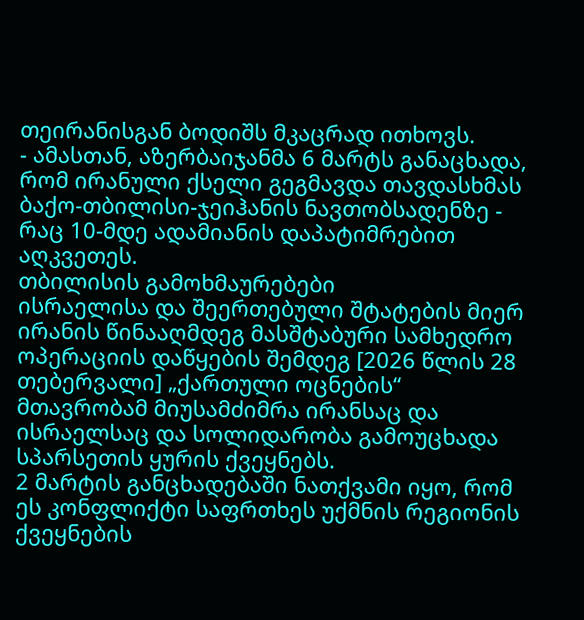თეირანისგან ბოდიშს მკაცრად ითხოვს.
- ამასთან, აზერბაიჯანმა 6 მარტს განაცხადა, რომ ირანული ქსელი გეგმავდა თავდასხმას ბაქო-თბილისი-ჯეიჰანის ნავთობსადენზე - რაც 10-მდე ადამიანის დაპატიმრებით აღკვეთეს.
თბილისის გამოხმაურებები
ისრაელისა და შეერთებული შტატების მიერ ირანის წინააღმდეგ მასშტაბური სამხედრო ოპერაციის დაწყების შემდეგ [2026 წლის 28 თებერვალი] „ქართული ოცნების“ მთავრობამ მიუსამძიმრა ირანსაც და ისრაელსაც და სოლიდარობა გამოუცხადა სპარსეთის ყურის ქვეყნებს.
2 მარტის განცხადებაში ნათქვამი იყო, რომ ეს კონფლიქტი საფრთხეს უქმნის რეგიონის ქვეყნების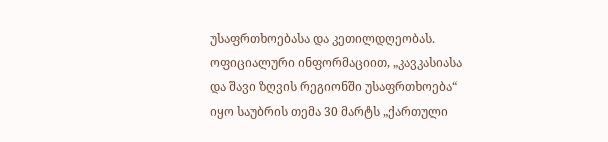უსაფრთხოებასა და კეთილდღეობას.
ოფიციალური ინფორმაციით, „კავკასიასა და შავი ზღვის რეგიონში უსაფრთხოება“ იყო საუბრის თემა 30 მარტს „ქართული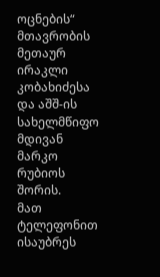ოცნების“ მთავრობის მეთაურ ირაკლი კობახიძესა და აშშ-ის სახელმწიფო მდივან მარკო რუბიოს შორის.
მათ ტელეფონით ისაუბრეს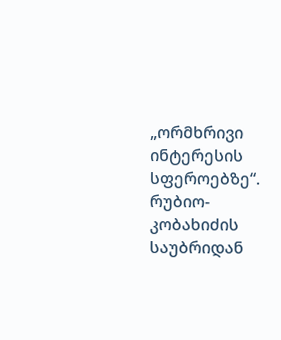„ორმხრივი ინტერესის სფეროებზე“.
რუბიო-კობახიძის საუბრიდან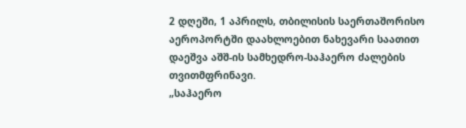2 დღეში, 1 აპრილს, თბილისის საერთაშორისო აეროპორტში დაახლოებით ნახევარი საათით დაეშვა აშშ-ის სამხედრო-საჰაერო ძალების თვითმფრინავი.
„საჰაერო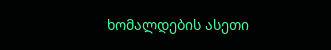ხომალდების ასეთი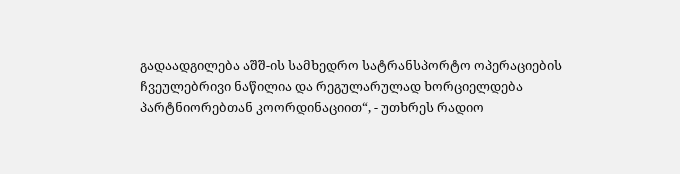გადაადგილება აშშ-ის სამხედრო სატრანსპორტო ოპერაციების ჩვეულებრივი ნაწილია და რეგულარულად ხორციელდება პარტნიორებთან კოორდინაციით“, - უთხრეს რადიო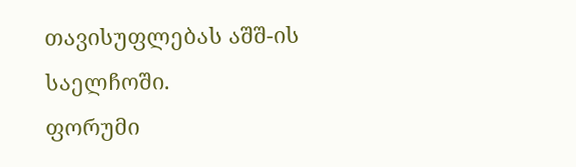თავისუფლებას აშშ-ის საელჩოში.
ფორუმი